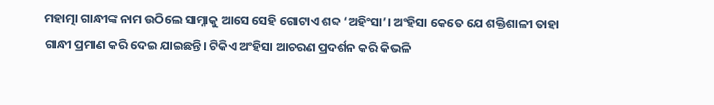ମହାତ୍ମା ଗାନ୍ଧୀଙ୍କ ନାମ ଉଠିଲେ ସାମ୍ନାକୁ ଆସେ ସେହି ଗୋଟାଏ ଶବ୍ଦ ‘ଅହିଂସା’। ଅଂହିସା କେତେ ଯେ ଶକ୍ତିଶାଳୀ ତାହା ଗାନ୍ଧୀ ପ୍ରମାଣ କରି ଦେଇ ଯାଇଛନ୍ତି। ଟିକିଏ ଅଂହିସା ଆଚରଣ ପ୍ରଦର୍ଶନ କରି କିଭଳି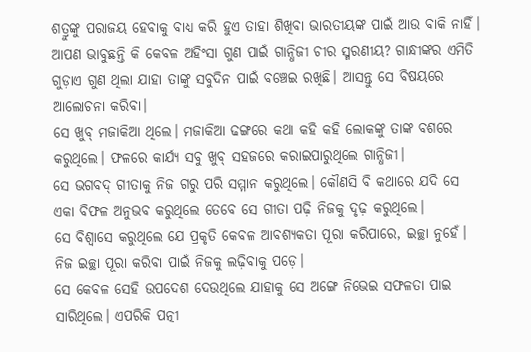ଶତ୍ରୁଙ୍କୁ ପରାଜୟ ହେବାକୁ ବାଧ୍ୟ କରି ହୁଏ ତାହା ଶିଖିବା ଭାରତୀୟଙ୍କ ପାଇଁ ଆଉ ବାକି ନାହିଁ। ଆପଣ ଭାବୁଛନ୍ତି କି କେବଳ ଅହିଂସା ଗୁଣ ପାଇଁ ଗାନ୍ଧିଜୀ ଚୀର ସ୍ମରଣୀୟ? ଗାନ୍ଧୀଙ୍କର ଏମିତି ଗୁଡ଼ାଏ ଗୁଣ ଥିଲା ଯାହା ତାଙ୍କୁ ସବୁଦିନ ପାଇଁ ବଞ୍ଚେଇ ରଖିଛି। ଆସନ୍ତୁ ସେ ବିଷୟରେ ଆଲୋଚନା କରିବା।
ସେ ଖୁବ୍ ମଜାକିଆ ଥିଲେ। ମଜାକିଆ ଢଙ୍ଗରେ କଥା କହି କହି ଲୋକଙ୍କୁ ତାଙ୍କ ବଶରେ କରୁଥିଲେ। ଫଳରେ କାର୍ଯ୍ୟ ସବୁ ଖୁବ୍ ସହଜରେ କରାଇପାରୁଥିଲେ ଗାନ୍ଧିଜୀ।
ସେ ଭଗବଦ୍ ଗୀତାକୁ ନିଜ ଗରୁ ପରି ସମ୍ମାନ କରୁଥିଲେ। କୌଣସି ବି କଥାରେ ଯଦି ସେ ଏକା ବିଫଳ ଅନୁଭବ କରୁଥିଲେ ତେବେ ସେ ଗୀତା ପଢ଼ି ନିଜକୁ ଦୃଢ଼ କରୁଥିଲେ।
ସେ ବିଶ୍ୱାସେ କରୁଥିଲେ ଯେ ପ୍ରକୃତି କେବଳ ଆବଶ୍ୟକତା ପୂରା କରିପାରେ, ଇଚ୍ଛା ନୁହେଁ। ନିଜ ଇଚ୍ଛା ପୂରା କରିବା ପାଇଁ ନିଜକୁ ଲଢ଼ିବାକୁ ପଡ଼େ।
ସେ କେବଳ ସେହି ଉପଦେଶ ଦେଉଥିଲେ ଯାହାକୁ ସେ ଅଙ୍ଗେ ନିଭେଇ ସଫଳତା ପାଇ ସାରିଥିଲେ। ଏପରିକି ପତ୍ନୀ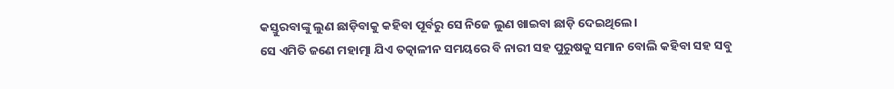କସ୍ତୁରବାଙ୍କୁ ଲୁଣ ଛାଡ଼ିବାକୁ କହିବା ପୂର୍ବରୁ ସେ ନିଜେ ଲୁଣ ଖାଇବା ଛାଡ଼ି ଦେଇଥିଲେ।
ସେ ଏମିତି ଜଣେ ମହାତ୍ମା ଯିଏ ତତ୍କାଳୀନ ସମୟରେ ବି ନାରୀ ସହ ପୁରୁଷକୁ ସମାନ ବୋଲି କହିବା ସହ ସବୁ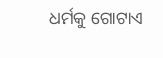ଧର୍ମକୁ ଗୋଟାଏ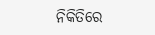ନିକିତିରେ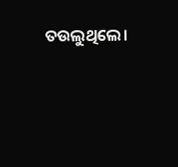ତଉଲୁଥିଲେ।